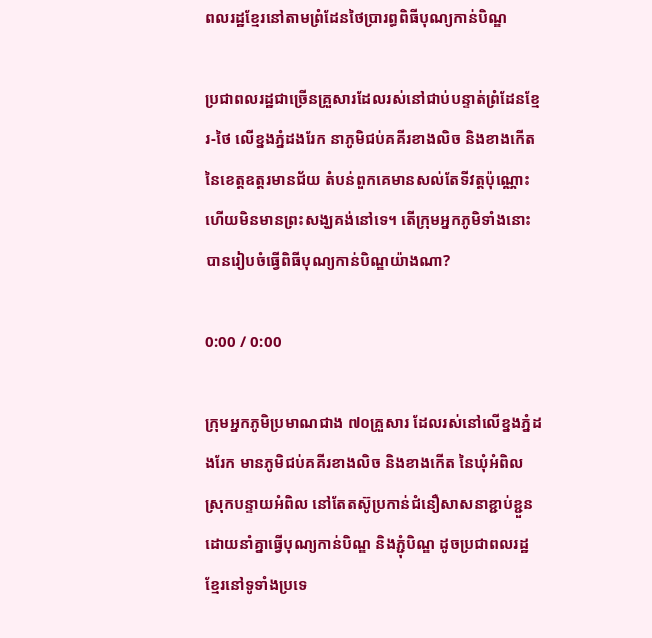ពលរដ្ឋខ្មែរនៅតាមព្រំដែនថៃប្រារព្ធពិធីបុណ្យកាន់បិណ្ឌ

ប្រជាពលរដ្ឋជាច្រើនគ្រួសារដែលរស់នៅជាប់បន្ទាត់ព្រំដែនខ្មែរ-ថៃ លើខ្នងភ្នំដងរែក នាភូមិជប់គគីរខាងលិច និងខាងកើត នៃខេត្តឧត្តរមានជ័យ តំបន់ពួកគេមានសល់តែទីវត្តប៉ុណ្ណោះ ហើយមិនមានព្រះសង្ឃគង់នៅទេ។ តើក្រុមអ្នកភូមិទាំងនោះបានរៀបចំធ្វើពិធីបុណ្យកាន់បិណ្ឌយ៉ាងណា?

0:00 / 0:00

ក្រុមអ្នកភូមិប្រមាណជាង ៧០គ្រួសារ ដែលរស់នៅលើខ្នងភ្នំដងរែក មានភូមិជប់គគីរខាងលិច និងខាងកើត នៃឃុំអំពិល ស្រុកបន្ទាយអំពិល នៅតែតស៊ូប្រកាន់ជំនឿសាសនាខ្ជាប់ខ្ជួន ដោយនាំគ្នាធ្វើបុណ្យកាន់បិណ្ឌ និងភ្ជុំបិណ្ឌ ដូចប្រជាពលរដ្ឋខ្មែរនៅទូទាំងប្រទេ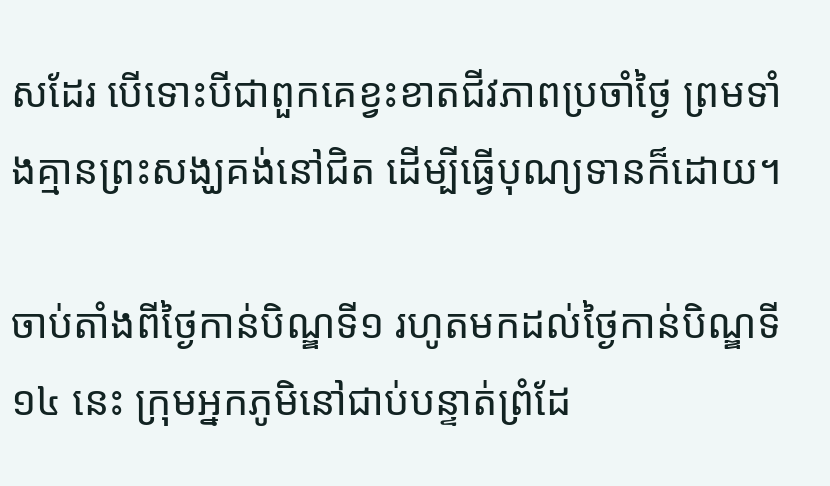សដែរ បើទោះបីជាពួកគេខ្វះខាតជីវភាពប្រចាំថ្ងៃ ព្រមទាំងគ្មានព្រះសង្ឃគង់នៅជិត ដើម្បីធ្វើបុណ្យទានក៏ដោយ។

ចាប់តាំងពីថ្ងៃកាន់បិណ្ឌទី១ រហូតមកដល់ថ្ងៃកាន់បិណ្ឌទី១៤ នេះ ក្រុមអ្នកភូមិនៅជាប់បន្ទាត់ព្រំដែ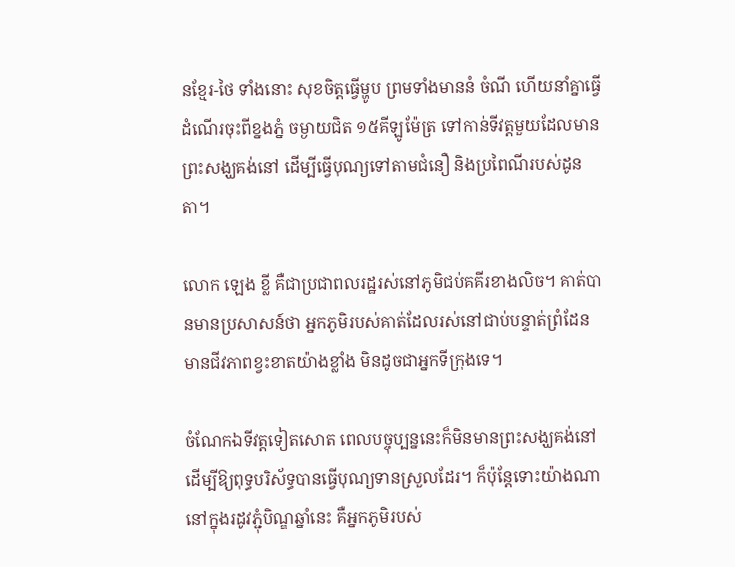នខ្មែរ-ថៃ ទាំងនោះ សុខចិត្តធ្វើម្ហូប ព្រមទាំងមាននំ ចំណី ហើយនាំគ្នាធ្វើដំណើរចុះពីខ្នងភ្នំ ចម្ងាយជិត ១៥គីឡូម៉ែត្រ ទៅកាន់ទីវត្តមួយដែលមានព្រះសង្ឃគង់នៅ ដើម្បីធ្វើបុណ្យទៅតាមជំនឿ និងប្រពៃណីរបស់ដូនតា។

លោក ឡេង ខ្លី គឺជាប្រជាពលរដ្ឋរស់នៅភូមិជប់គគីរខាងលិច។ គាត់បានមានប្រសាសន៍ថា អ្នកភូមិរបស់គាត់ដែលរស់នៅជាប់បន្ទាត់ព្រំដែន មានជីវភាពខ្វះខាតយ៉ាងខ្លាំង មិនដូចជាអ្នកទីក្រុងទេ។

ចំណែកឯទីវត្តទៀតសោត ពេលបច្ចុប្បន្ននេះក៏មិនមានព្រះសង្ឃគង់នៅ ដើម្បីឱ្យពុទ្ធបរិស័ទ្ធបានធ្វើបុណ្យទានស្រួលដែរ។ ក៏ប៉ុន្តែទោះយ៉ាងណា នៅក្នុងរដូវភ្ជុំបិណ្ឌឆ្នាំនេះ គឺអ្នកភូមិរបស់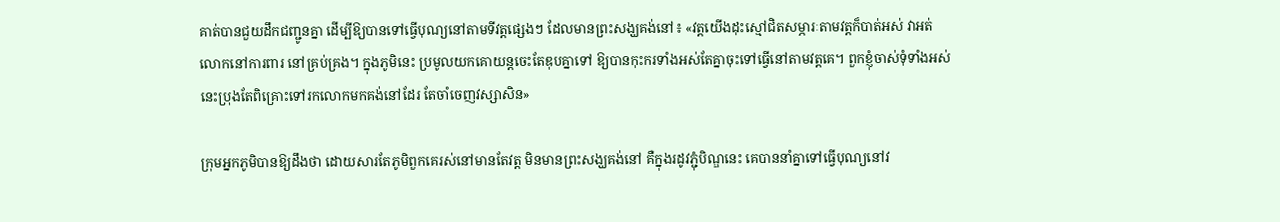គាត់បានជួយដឹកជញ្ជូនគ្នា ដើម្បីឱ្យបានទៅធ្វើបុណ្យនៅតាមទីវត្តផ្សេងៗ ដែលមានព្រះសង្ឃគង់នៅ៖ «វត្តយើងដុះស្មៅជិតសម្ភារៈតាមវត្តក៏បាត់អស់ វាអត់លោកនៅការពារ នៅគ្រប់គ្រង។ ក្នុងភូមិនេះ ប្រមូលយកគោយន្តចេះតែឌុបគ្នាទៅ ឱ្យបានកុះករទាំងអស់តែគ្នាចុះទៅធ្វើនៅតាមវត្តគេ។ ពួកខ្ញុំចាស់ទុំទាំងអស់នេះប្រុងតែពិគ្រោះទៅរកលោកមកគង់នៅដែរ តែចាំចេញវស្សាសិន»

ក្រុមអ្នកភូមិបានឱ្យដឹងថា ដោយសារតែភូមិពួកគេរស់នៅមានតែវត្ត មិនមានព្រះសង្ឃគង់នៅ គឺក្នុងរដូវភ្ជុំបិណ្ឌនេះ គេបាននាំគ្នាទៅធ្វើបុណ្យនៅវ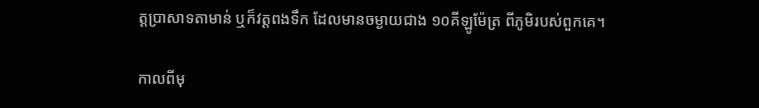ត្តប្រាសាទតាមាន់ ឬក៏វត្តពងទឹក ដែលមានចម្ងាយជាង ១០គីឡូម៉ែត្រ ពីភូមិរបស់ពួកគេ។

កាលពីមុ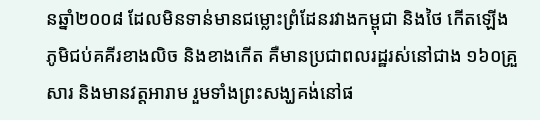នឆ្នាំ២០០៨ ដែលមិនទាន់មានជម្លោះព្រំដែនរវាងកម្ពុជា និងថៃ កើតឡើង ភូមិជប់គគីរខាងលិច និងខាងកើត គឺមានប្រជាពលរដ្ឋរស់នៅជាង ១៦០គ្រួសារ និងមានវត្តអារាម រួមទាំងព្រះសង្ឃគង់នៅផ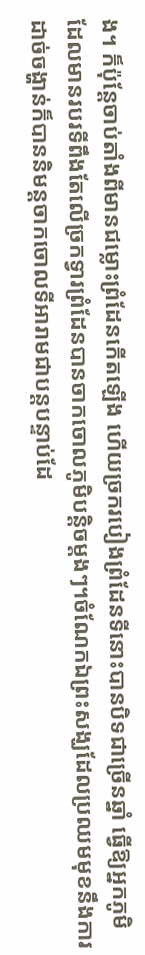ង។ ក៏ប៉ុន្តែចាប់តាំងពីមានជម្លោះព្រំដែនកើតឡើង ហើយច្រករបៀងព្រំដែនទីនោះបានបិទជាច្រើនឆ្នាំ ធ្វើឱ្យអ្នកភូមិដែលមានរបរទីពឹងតែលើច្រកទ្វារព្រំដែនបានចាកចោលភូមិបន្តិចម្ដងៗ។ចំណែកឯព្រះសង្ឃដែលប្រឈមមុខនឹងការដាច់ចង្ហាន់ក៏បាននិមន្តចាកចោលទីអារាមជាបន្តបន្ទាប់ដែ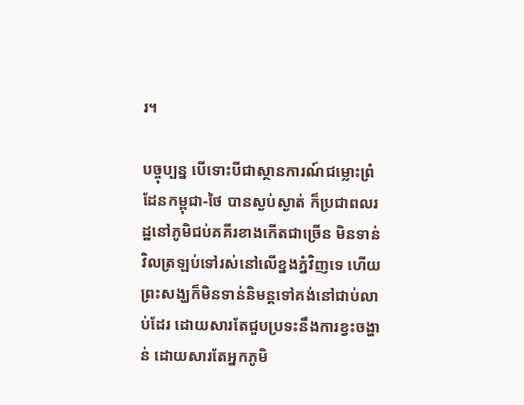រ។

បច្ចុប្បន្ន បើទោះបីជាស្ថានការណ៍ជម្លោះព្រំដែនកម្ពុជា-ថៃ បានស្ងប់ស្ងាត់ ក៏ប្រជាពលរដ្ឋនៅភូមិជប់គគីរខាងកើតជាច្រើន មិនទាន់វិលត្រឡប់ទៅរស់នៅលើខ្នងភ្នំវិញទេ ហើយព្រះសង្ឃក៏មិនទាន់និមន្តទៅគង់នៅជាប់លាប់ដែរ ដោយសារតែជួបប្រទះនឹងការខ្វះចង្ហាន់ ដោយសារតែអ្នកភូមិ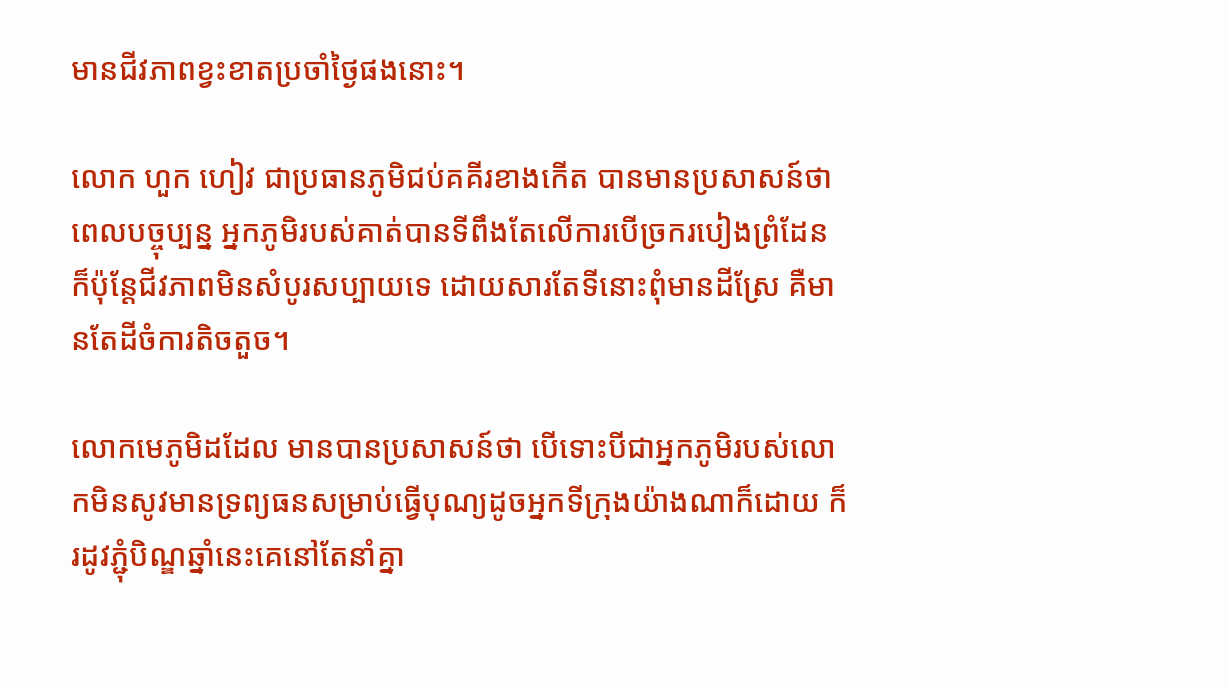មានជីវភាពខ្វះខាតប្រចាំថ្ងៃផងនោះ។

លោក ហួក ហៀវ ជាប្រធានភូមិជប់គគីរខាងកើត បានមានប្រសាសន៍ថា ពេលបច្ចុប្បន្ន អ្នកភូមិរបស់គាត់បានទីពឹងតែលើការបើច្រករបៀងព្រំដែន ក៏ប៉ុន្តែជីវភាពមិនសំបូរសប្បាយទេ ដោយសារតែទីនោះពុំមានដីស្រែ គឺមានតែដីចំការតិចតួច។

លោកមេភូមិដដែល មានបានប្រសាសន៍ថា បើទោះបីជាអ្នកភូមិរបស់លោកមិនសូវមានទ្រព្យធនសម្រាប់ធ្វើបុណ្យដូចអ្នកទីក្រុងយ៉ាងណាក៏ដោយ ក៏រដូវភ្ជុំបិណ្ឌឆ្នាំនេះគេនៅតែនាំគ្នា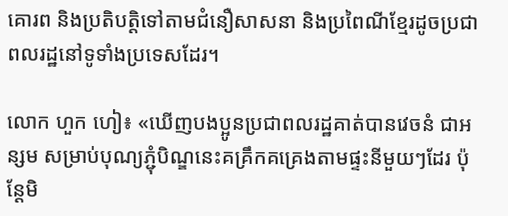គោរព និងប្រតិបត្តិទៅតាមជំនឿសាសនា និងប្រពៃណីខ្មែរដូចប្រជាពលរដ្ឋនៅទូទាំងប្រទេសដែរ។

លោក ហួក ហៀ៖ «ឃើញបងប្អូនប្រជាពលរដ្ឋគាត់បានវេចនំ ជាអន្សម សម្រាប់បុណ្យភ្ជុំបិណ្ឌនេះគគ្រឹកគគ្រេងតាមផ្ទះនីមួយៗដែរ ប៉ុន្តែមិ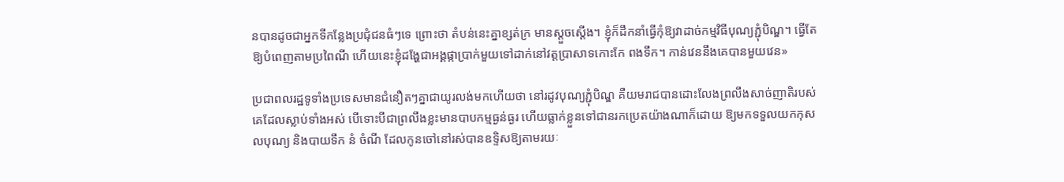នបានដូចជាអ្នកទីកន្លែងប្រជុំជនធំៗទេ ព្រោះថា តំបន់នេះគ្នាខ្សត់ក្រ មានស្តួចស្តើង។ ខ្ញុំក៏ដឹកនាំធ្វើកុំឱ្យវាដាច់កម្មវិធីបុណ្យភ្ជុំបិណ្ឌ។ ធ្វើតែឱ្យបំពេញតាមប្រពៃណី ហើយនេះខ្ញុំដង្ហែជាអង្គផ្កាប្រាក់មួយទៅដាក់នៅវត្តប្រាសាទកោះកែ ពងទឹក។ កាន់វេននឹងគេបានមួយវេន»

ប្រជាពលរដ្ឋទូទាំងប្រទេសមានជំនឿតៗគ្នាជាយូរលង់មកហើយថា នៅរដូវបុណ្យភ្ជុំបិណ្ឌ គឺយមរាជបានដោះលែងព្រលឹងសាច់ញាតិរបស់គេដែលស្លាប់ទាំងអស់ បើទោះបីជាព្រលឹងខ្លះមានបាបកម្មធ្ងន់ធ្ងរ ហើយធ្លាក់ខ្លួនទៅជានរកប្រេតយ៉ាងណាក៏ដោយ ឱ្យមកទទួលយកកុសលបុណ្យ និងបាយទឹក នំ ចំណី ដែលកូនចៅនៅរស់បានឧទ្ទិសឱ្យតាមរយៈ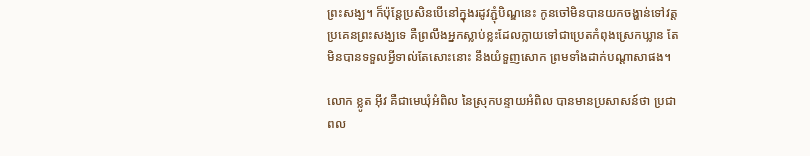ព្រះសង្ឃ។ ក៏ប៉ុន្តែប្រសិនបើនៅក្នុងរដូវភ្ជុំបិណ្ឌនេះ កូនចៅមិនបានយកចង្ហាន់ទៅវត្តប្រគេនព្រះសង្ឃទេ គឺព្រលឹងអ្នកស្លាប់ខ្លះដែលក្លាយទៅជាប្រេតកំពុងស្រេកឃ្លាន តែមិនបានទទួលអ្វីទាល់តែសោះនោះ នឹងយំទួញសោក ព្រមទាំងដាក់បណ្តាសាផង។

លោក ខ្លូត អ៊ីវ គឺជាមេឃុំអំពិល នៃស្រុកបន្ទាយអំពិល បានមានប្រសាសន៍ថា ប្រជាពល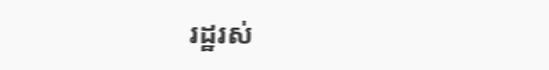រដ្ឋរស់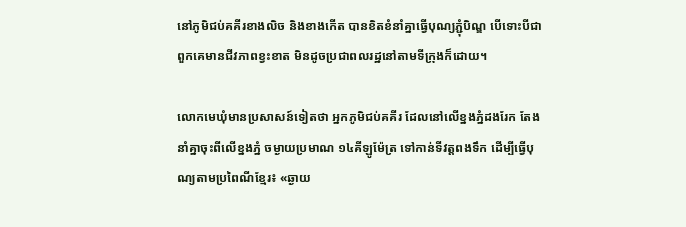នៅភូមិជប់គគីរខាងលិច និងខាងកើត បានខិតខំនាំគ្នាធ្វើបុណ្យភ្ជុំបិណ្ឌ បើទោះបីជាពួកគេមានជីវភាពខ្វះខាត មិនដូចប្រជាពលរដ្ឋនៅតាមទីក្រុងក៏ដោយ។

លោកមេឃុំមានប្រសាសន៍ទៀតថា អ្នកភូមិជប់គគីរ ដែលនៅលើខ្នងភ្នំដងរែក តែងនាំគ្នាចុះពីលើខ្នងភ្នំ ចម្ងាយប្រមាណ ១៤គីឡូម៉ែត្រ ទៅកាន់ទីវត្តពងទឹក ដើម្បីធ្វើបុណ្យតាមប្រពៃណីខ្មែរ៖ «ឆ្ងាយ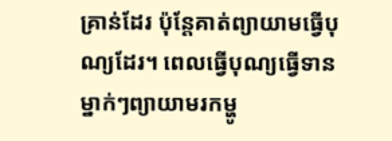គ្រាន់ដែរ ប៉ុន្តែគាត់ព្យាយាមធ្វើបុណ្យដែរ។ ពេលធ្វើបុណ្យធ្វើទាន ម្នាក់ៗព្យាយាមរកម្ហូ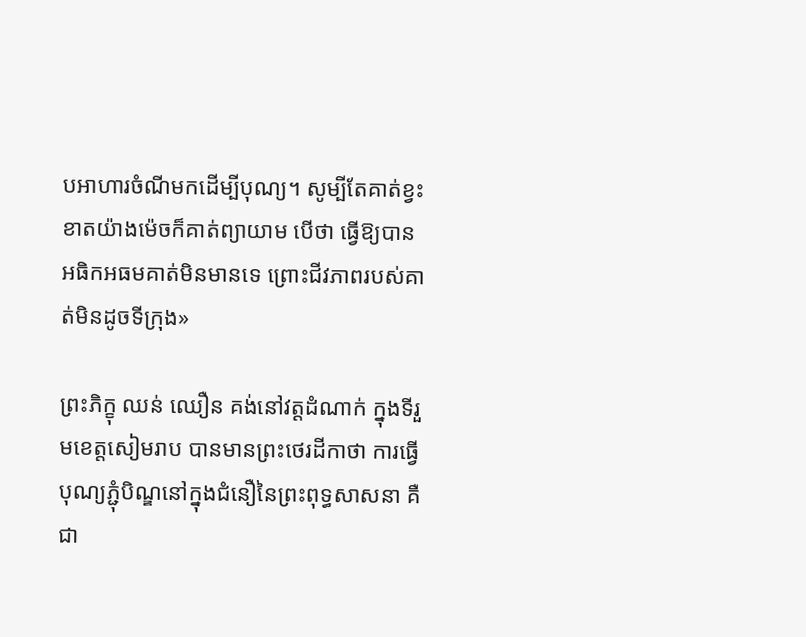បអាហារចំណីមកដើម្បីបុណ្យ។ សូម្បីតែគាត់ខ្វះខាតយ៉ាងម៉េចក៏គាត់ព្យាយាម បើថា ធ្វើឱ្យបានអធិកអធមគាត់មិនមានទេ ព្រោះជីវភាពរបស់គាត់មិនដូចទីក្រុង»

ព្រះភិក្ខុ ឈន់ ឈឿន គង់នៅវត្តដំណាក់ ក្នុងទីរួមខេត្តសៀមរាប បានមានព្រះថេរដីកាថា ការធ្វើបុណ្យភ្ជុំបិណ្ឌនៅក្នុងជំនឿនៃព្រះពុទ្ធសាសនា គឺជា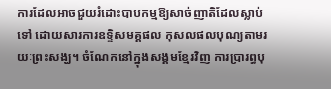ការដែលអាចជួយរំដោះបាបកម្មឱ្យសាច់ញាតិដែលស្លាប់ទៅ ដោយសារការឧទ្ទិសមគ្គផល កុសលផលបុណ្យតាមរយៈព្រះសង្ឃ។ ចំណែកនៅក្នុងសង្គមខ្មែរវិញ ការប្រារព្ធបុ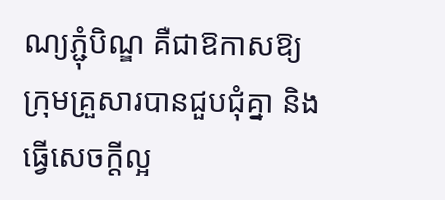ណ្យភ្ជុំបិណ្ឌ គឺជាឱកាសឱ្យក្រុមគ្រួសារបានជួបជុំគ្នា និងធ្វើសេចក្ដីល្អ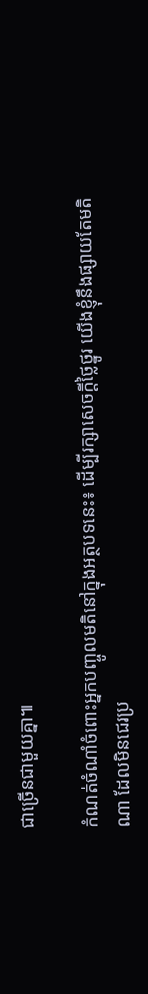ជាច្រើនជាមួយគ្នា៕

កំណត់ចំណាំចំពោះអ្នកបញ្ចូលមតិនៅក្នុងអត្ថបទនេះ៖ ដើម្បីរក្សាសេចក្ដីថ្លៃថ្នូរ យើងខ្ញុំនឹងផ្សាយតែមតិណា ដែលមិនជេរប្រ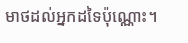មាថដល់អ្នកដទៃប៉ុណ្ណោះ។